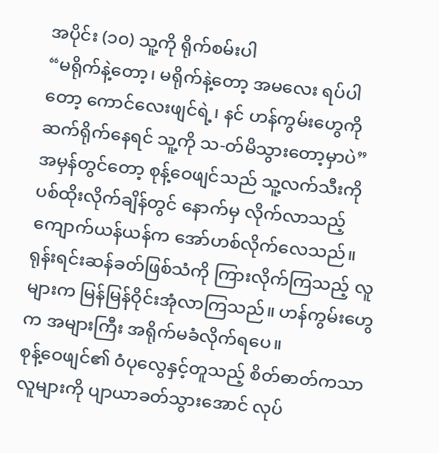အပိုင်း (၁၀) သူ့ကို ရိုက်စမ်းပါ
“မရိုက်နဲ့တော့၊ မရိုက်နဲ့တော့ အမလေး ရပ်ပါတော့ ကောင်လေးဖျင်ရဲ့၊ နင် ဟန်ကွမ်းဟွေကို ဆက်ရိုက်နေရင် သူ့ကို သ-တ်မိသွားတော့မှာပဲ”
အမှန်တွင်တော့ စုန့်ဝေဖျင်သည် သူ့လက်သီးကို ပစ်ထိုးလိုက်ချိန်တွင် နောက်မှ လိုက်လာသည့် ကျောက်ယန်ယန်က အော်ဟစ်လိုက်လေသည်။ ရုန်းရင်းဆန်ခတ်ဖြစ်သံကို ကြားလိုက်ကြသည့် လူများက မြန်မြန်ဝိုင်းအုံလာကြသည်။ ဟန်ကွမ်းဟွေက အများကြီး အရိုက်မခံလိုက်ရပေ။
စုန့်ဝေဖျင်၏ ဝံပုလွေနှင့်တူသည့် စိတ်ဓာတ်ကသာ လူများကို ပျာယာခတ်သွားအောင် လုပ်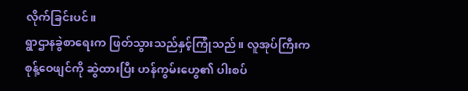လိုက်ခြင်းပင်။
ရွာဌာနခွဲစာရေးက ဖြတ်သွားသည်နှင့်ကြုံသည်။ လူအုပ်ကြီးက စုန့်ဝေဖျင်ကို ဆွဲထားပြီး ဟန်ကွမ်းဟွေ၏ ပါးစပ်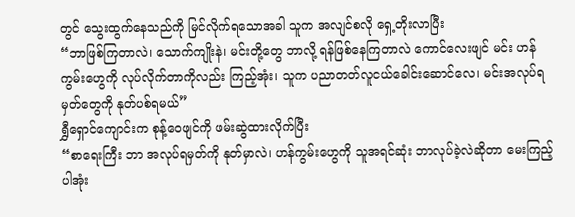တွင် သွေးထွက်နေသည်ကို မြင်လိုက်ရသောအခါ သူက အလျင်စလို ရှေ့တိုးလာပြီး
“ဘာဖြစ်ကြတာလဲ၊ သောက်ကျိုးနဲ၊ မင်းတို့တွေ ဘာလို့ ရန်ဖြစ်နေကြတာလဲ ကောင်လေးဖျင် မင်း ဟန်ကွမ်းဟွေကို လုပ်လိုက်တာကိုလည်း ကြည့်အုံး၊ သူက ပညာတတ်လူငယ်ခေါင်းဆောင်လေ၊ မင်းအလုပ်ရမှတ်တွေကို နုတ်ပစ်ရမယ်”
ရွှီရှောင်ကျောင်းက စုန့်ဝေဖျင်ကို ဖမ်းဆွဲထားလိုက်ပြီး
“စာရေးကြီး ဘာ အလုပ်ရမှတ်ကို နုတ်မှာလဲ၊ ဟန်ကွမ်းဟွေကို သူအရင်ဆုံး ဘာလုပ်ခဲ့လဲဆိုတာ မေးကြည့်ပါအုံး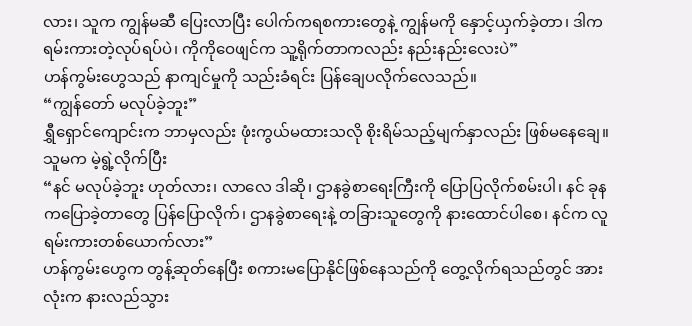လား၊ သူက ကျွန်မဆီ ပြေးလာပြီး ပေါက်ကရစကားတွေနဲ့ ကျွန်မကို နှောင့်ယှက်ခဲ့တာ၊ ဒါက ရမ်းကားတဲ့လုပ်ရပ်ပဲ၊ ကိုကိုဝေဖျင်က သူ့ရိုက်တာကလည်း နည်းနည်းလေးပဲ”
ဟန်ကွမ်းဟွေသည် နာကျင်မှုကို သည်းခံရင်း ပြန်ချေပလိုက်လေသည်။
“ကျွန်တော် မလုပ်ခဲ့ဘူး”
ရွှီရှောင်ကျောင်းက ဘာမှလည်း ဖုံးကွယ်မထားသလို စိုးရိမ်သည့်မျက်နှာလည်း ဖြစ်မနေချေ။ သူမက မဲ့ရွဲ့လိုက်ပြီး
“နင် မလုပ်ခဲ့ဘူး ဟုတ်လား၊ လာလေ ဒါဆို၊ ဌာနခွဲစာရေးကြီးကို ပြောပြလိုက်စမ်းပါ၊ နင် ခုနကပြောခဲ့တာတွေ ပြန်ပြောလိုက်၊ ဌာနခွဲစာရေးနဲ့ တခြားသူတွေကို နားထောင်ပါစေ၊ နင်က လူရမ်းကားတစ်ယောက်လား”
ဟန်ကွမ်းဟွေက တွန့်ဆုတ်နေပြီး စကားမပြောနိုင်ဖြစ်နေသည်ကို တွေ့လိုက်ရသည်တွင် အားလုံးက နားလည်သွား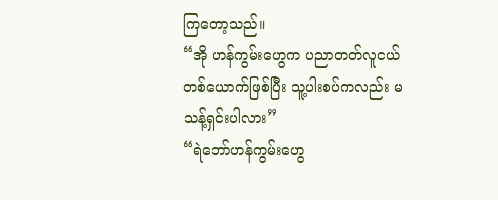ကြတော့သည်။
“အို ဟန်ကွမ်းဟွေက ပညာတတ်လူငယ်တစ်ယောက်ဖြစ်ပြီး သူ့ပါးစပ်ကလည်း မသန့်ရှင်းပါလား”
“ရဲဘော်ဟန်ကွမ်းဟွေ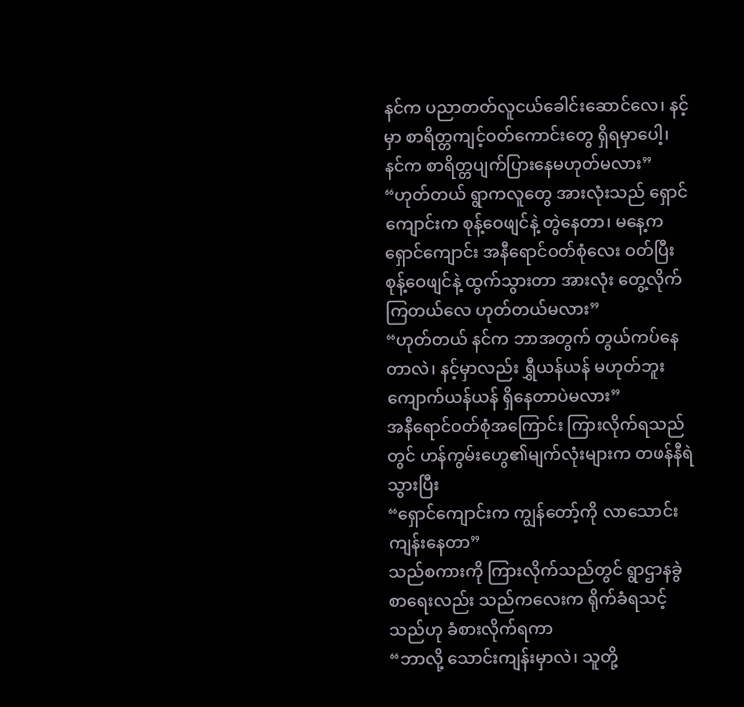နင်က ပညာတတ်လူငယ်ခေါင်းဆောင်လေ၊ နင့်မှာ စာရိတ္တကျင့်ဝတ်ကောင်းတွေ ရှိရမှာပေါ့၊ နင်က စာရိတ္တပျက်ပြားနေမဟုတ်မလား”
“ဟုတ်တယ် ရွာကလူတွေ အားလုံးသည် ရှောင်ကျောင်းက စုန့်ဝေဖျင်နဲ့ တွဲနေတာ၊ မနေ့က ရှောင်ကျောင်း အနီရောင်ဝတ်စုံလေး ဝတ်ပြီး စုန့်ဝေဖျင်နဲ့ ထွက်သွားတာ အားလုံး တွေ့လိုက်ကြတယ်လေ ဟုတ်တယ်မလား”
“ဟုတ်တယ် နင်က ဘာအတွက် တွယ်ကပ်နေတာလဲ၊ နင့်မှာလည်း ရွှီယန်ယန် မဟုတ်ဘူး ကျောက်ယန်ယန် ရှိနေတာပဲမလား”
အနီရောင်ဝတ်စုံအကြောင်း ကြားလိုက်ရသည်တွင် ဟန်ကွမ်းဟွေ၏မျက်လုံးများက တဖန်နီရဲသွားပြီး
“ရှောင်ကျောင်းက ကျွန်တော့်ကို လာသောင်းကျန်းနေတာ”
သည်စကားကို ကြားလိုက်သည်တွင် ရွာဌာနခွဲစာရေးလည်း သည်ကလေးက ရိုက်ခံရသင့်သည်ဟု ခံစားလိုက်ရကာ
“ဘာလို့ သောင်းကျန်းမှာလဲ၊ သူတို့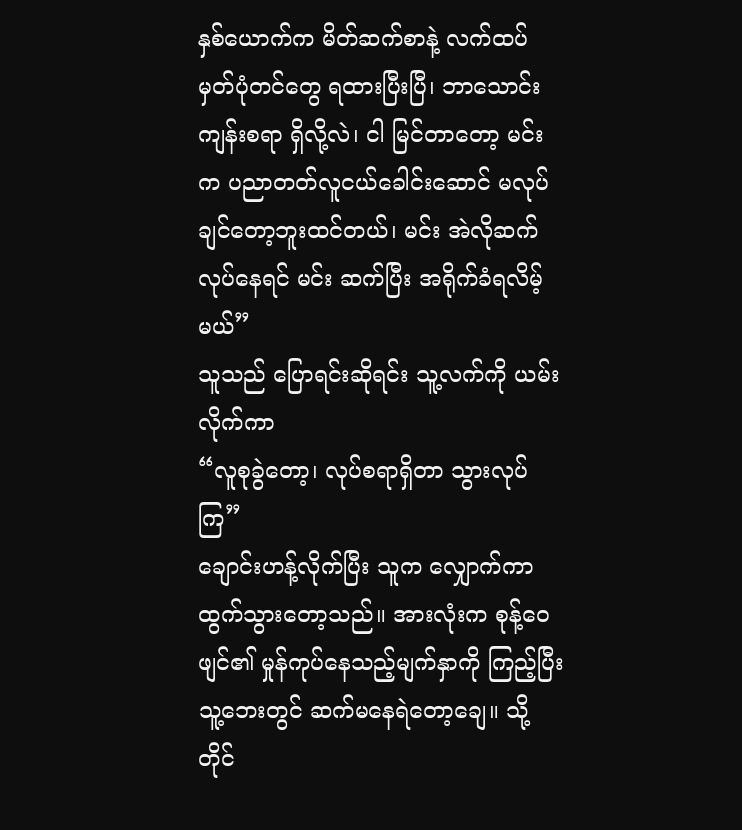နှစ်ယောက်က မိတ်ဆက်စာနဲ့ လက်ထပ်မှတ်ပုံတင်တွေ ရထားပြီးပြီ၊ ဘာသောင်းကျန်းစရာ ရှိလို့လဲ၊ ငါ မြင်တာတော့ မင်းက ပညာတတ်လူငယ်ခေါင်းဆောင် မလုပ်ချင်တော့ဘူးထင်တယ်၊ မင်း အဲလိုဆက်လုပ်နေရင် မင်း ဆက်ပြီး အရိုက်ခံရလိမ့်မယ်”
သူသည် ပြောရင်းဆိုရင်း သူ့လက်ကို ယမ်းလိုက်ကာ
“လူစုခွဲတော့၊ လုပ်စရာရှိတာ သွားလုပ်ကြ”
ချောင်းဟန့်လိုက်ပြီး သူက လျှောက်ကာ ထွက်သွားတော့သည်။ အားလုံးက စုန့်ဝေဖျင်၏ မှုန်ကုပ်နေသည့်မျက်နှာကို ကြည့်ပြီး သူ့ဘေးတွင် ဆက်မနေရဲတော့ချေ။ သို့တိုင်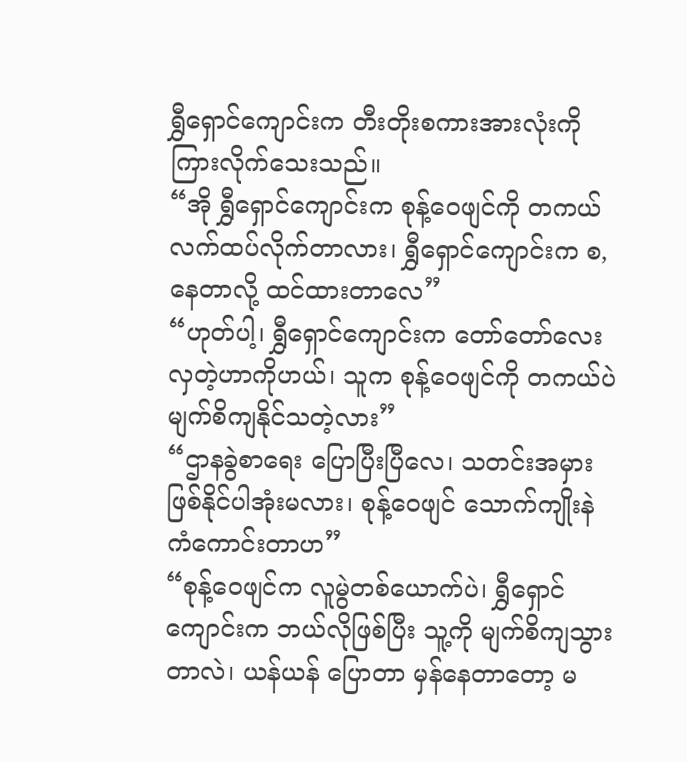ရွှီရှောင်ကျောင်းက တီးတိုးစကားအားလုံးကို ကြားလိုက်သေးသည်။
“အို ရွှီရှောင်ကျောင်းက စုန့်ဝေဖျင်ကို တကယ်လက်ထပ်လိုက်တာလား၊ ရွှီရှောင်ကျောင်းက စ,နေတာလို့ ထင်ထားတာလေ”
“ဟုတ်ပါ့၊ ရွှီရှောင်ကျောင်းက တော်တော်လေး လှတဲ့ဟာကိုဟယ်၊ သူက စုန့်ဝေဖျင်ကို တကယ်ပဲ မျက်စိကျနိုင်သတဲ့လား”
“ဌာနခွဲစာရေး ပြောပြီးပြီလေ၊ သတင်းအမှားဖြစ်နိုင်ပါအုံးမလား၊ စုန့်ဝေဖျင် သောက်ကျိုးနဲ ကံကောင်းတာဟ”
“စုန့်ဝေဖျင်က လူမွဲတစ်ယောက်ပဲ၊ ရွှီရှောင်ကျောင်းက ဘယ်လိုဖြစ်ပြီး သူ့ကို မျက်စိကျသွားတာလဲ၊ ယန်ယန် ပြောတာ မှန်နေတာတော့ မ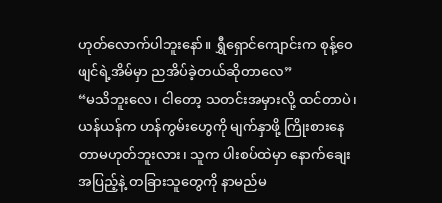ဟုတ်လောက်ပါဘူးနော်။ ရွှီရှောင်ကျောင်းက စုန့်ဝေဖျင်ရဲ့အိမ်မှာ ညအိပ်ခဲ့တယ်ဆိုတာလေ”
“မသိဘူးလေ၊ ငါတော့ သတင်းအမှားလို့ ထင်တာပဲ၊ ယန်ယန်က ဟန်ကွမ်းဟွေကို မျက်နှာဖို့ ကြိုးစားနေတာမဟုတ်ဘူးလား၊ သူက ပါးစပ်ထဲမှာ နောက်ချေးအပြည့်နဲ့ တခြားသူတွေကို နာမည်မ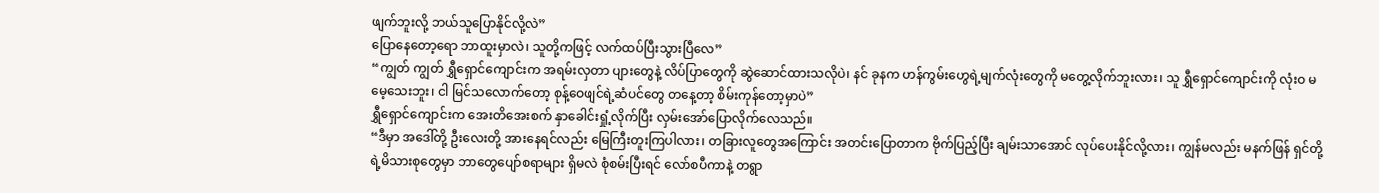ဖျက်ဘူးလို့ ဘယ်သူပြောနိုင်လို့လဲ”
ပြောနေတော့ရော ဘာထူးမှာလဲ၊ သူတို့ကဖြင့် လက်ထပ်ပြီးသွားပြီလေ”
“ကျွတ် ကျွတ် ရွှီရှောင်ကျောင်းက အရမ်းလှတာ ပျားတွေနဲ့ လိပ်ပြာတွေကို ဆွဲဆောင်ထားသလိုပဲ၊ နင် ခုနက ဟန်ကွမ်းဟွေရဲ့မျက်လုံးတွေကို မတွေ့လိုက်ဘူးလား၊ သူ ရွှီရှောင်ကျောင်းကို လုံးဝ မမေ့သေးဘူး၊ ငါ မြင်သလောက်တော့ စုန့်ဝေဖျင်ရဲ့ဆံပင်တွေ တနေ့တာ့ စိမ်းကုန်တော့မှာပဲ”
ရွှီရှောင်ကျောင်းက အေးတိအေးစက် နှာခေါင်းရှုံ့လိုက်ပြီး လှမ်းအော်ပြောလိုက်လေသည်။
“ဒီမှာ အဒေါ်တို့ ဦးလေးတို့ အားနေရင်လည်း မြေကြီးတူးကြပါလား၊ တခြားလူတွေအကြောင်း အတင်းပြောတာက ဗိုက်ပြည့်ပြီး ချမ်းသာအောင် လုပ်ပေးနိုင်လို့လား၊ ကျွန်မလည်း မနက်ဖြန် ရှင်တို့ရဲ့မိသားစုတွေမှာ ဘာတွေပျော်စရာများ ရှိမလဲ စုံစမ်းပြီးရင် လော်စပီကာနဲ့ တရွာ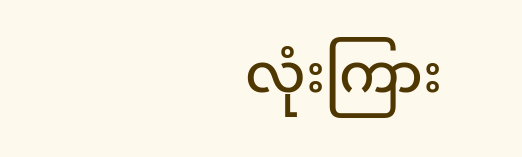လုံးကြား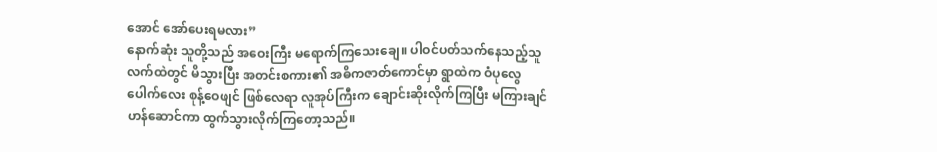အောင် အော်ပေးရမလား”
နောက်ဆုံး သူတို့သည် အဝေးကြီး မရောက်ကြသေးချေ။ ပါဝင်ပတ်သက်နေသည့်သူလက်ထဲတွင် မိသွားပြီး အတင်းစကား၏ အဓိကဇာတ်ကောင်မှာ ရွာထဲက ဝံပုလွေပေါက်လေး စုန့်ဝေဖျင် ဖြစ်လေရာ လူအုပ်ကြီးက ချောင်းဆိုးလိုက်ကြပြီး မကြားချင်ဟန်ဆောင်ကာ ထွက်သွားလိုက်ကြတော့သည်။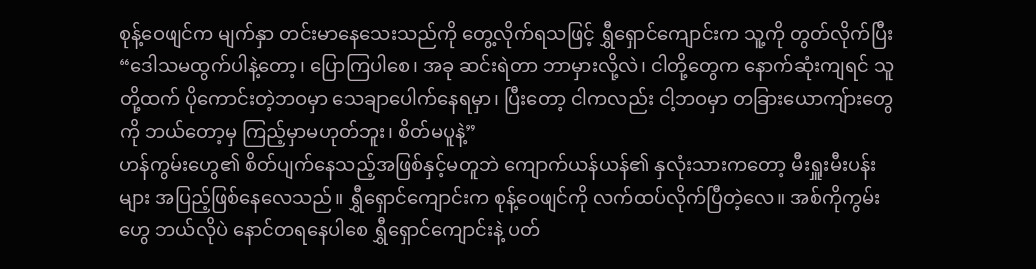စုန့်ဝေဖျင်က မျက်နှာ တင်းမာနေသေးသည်ကို တွေ့လိုက်ရသဖြင့် ရွှီရှောင်ကျောင်းက သူ့ကို တွတ်လိုက်ပြီး
“ဒေါသမထွက်ပါနဲ့တော့၊ ပြောကြပါစေ၊ အခု ဆင်းရဲတာ ဘာမှားလို့လဲ၊ ငါတို့တွေက နောက်ဆုံးကျရင် သူတို့ထက် ပိုကောင်းတဲ့ဘဝမှာ သေချာပေါက်နေရမှာ၊ ပြီးတော့ ငါကလည်း ငါ့ဘဝမှာ တခြားယောကျ်ားတွေကို ဘယ်တော့မှ ကြည့်မှာမဟုတ်ဘူး၊ စိတ်မပူနဲ့”
ဟန်ကွမ်းဟွေ၏ စိတ်ပျက်နေသည့်အဖြစ်နှင့်မတူဘဲ ကျောက်ယန်ယန်၏ နှလုံးသားကတော့ မီးရှူးမီးပန်းများ အပြည့်ဖြစ်နေလေသည်။ ရွှီရှောင်ကျောင်းက စုန့်ဝေဖျင်ကို လက်ထပ်လိုက်ပြီတဲ့လေ။ အစ်ကိုကွမ်းဟွေ ဘယ်လိုပဲ နောင်တရနေပါစေ ရွှီရှောင်ကျောင်းနဲ့ ပတ်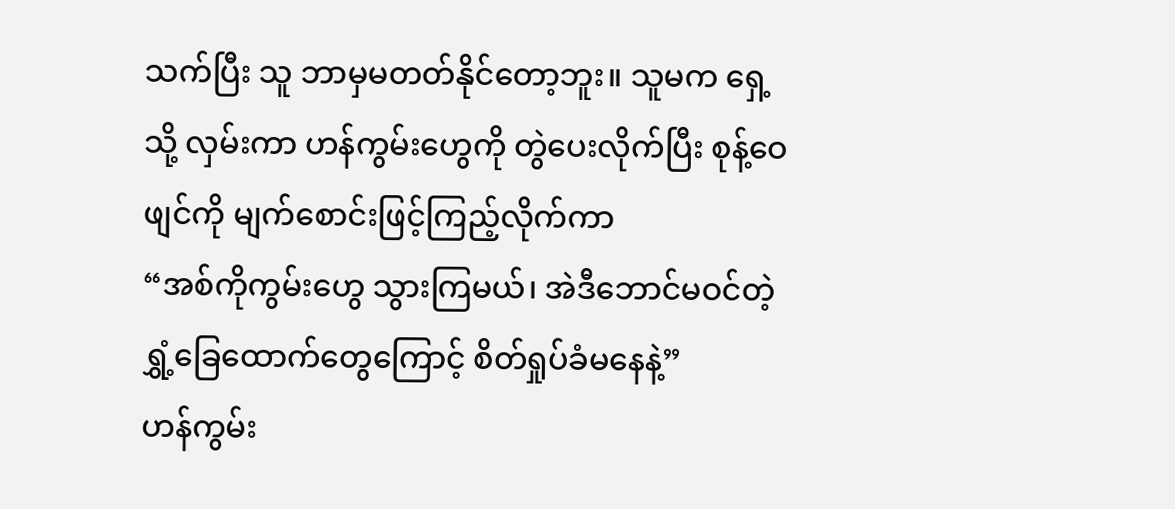သက်ပြီး သူ ဘာမှမတတ်နိုင်တော့ဘူး။ သူမက ရှေ့သို့ လှမ်းကာ ဟန်ကွမ်းဟွေကို တွဲပေးလိုက်ပြီး စုန့်ဝေဖျင်ကို မျက်စောင်းဖြင့်ကြည့်လိုက်ကာ
“အစ်ကိုကွမ်းဟွေ သွားကြမယ်၊ အဲဒီဘောင်မဝင်တဲ့ ရွှံ့ခြေထောက်တွေကြောင့် စိတ်ရှုပ်ခံမနေနဲ့”
ဟန်ကွမ်း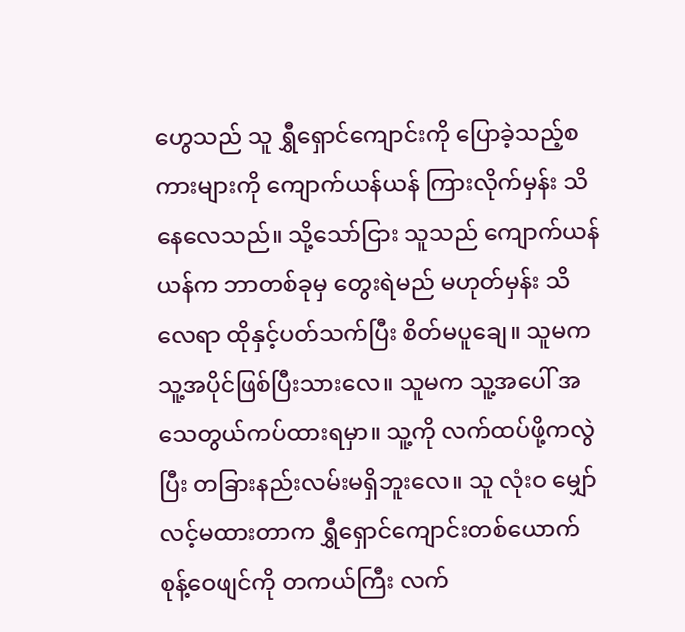ဟွေသည် သူ ရွှီရှောင်ကျောင်းကို ပြောခဲ့သည့်စကားများကို ကျောက်ယန်ယန် ကြားလိုက်မှန်း သိနေလေသည်။ သို့သော်ငြား သူသည် ကျောက်ယန်ယန်က ဘာတစ်ခုမှ တွေးရဲမည် မဟုတ်မှန်း သိလေရာ ထိုနှင့်ပတ်သက်ပြီး စိတ်မပူချေ။ သူမက သူ့အပိုင်ဖြစ်ပြီးသားလေ။ သူမက သူ့အပေါ် အသေတွယ်ကပ်ထားရမှာ။ သူ့ကို လက်ထပ်ဖို့ကလွဲပြီး တခြားနည်းလမ်းမရှိဘူးလေ။ သူ လုံးဝ မျှော်လင့်မထားတာက ရွှီရှောင်ကျောင်းတစ်ယောက် စုန့်ဝေဖျင်ကို တကယ်ကြီး လက်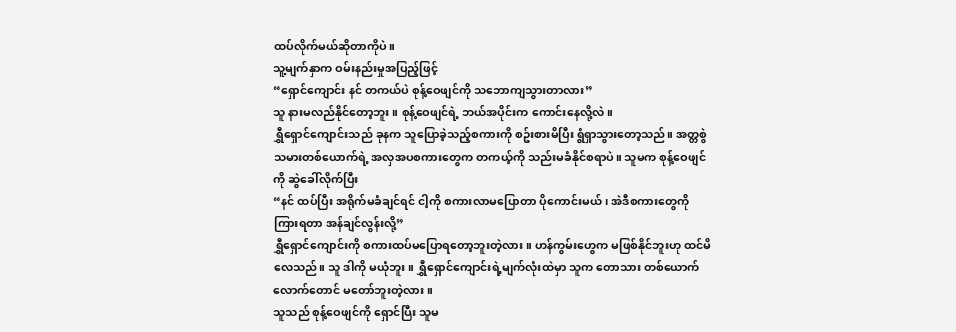ထပ်လိုက်မယ်ဆိုတာကိုပဲ။
သူ့မျက်နှာက ဝမ်းနည်းမှုအပြည့်ဖြင့်
“ရှောင်ကျောင်း နင် တကယ်ပဲ စုန့်ဝေဖျင်ကို သဘောကျသွားတာလား”
သူ နားမလည်နိုင်တော့ဘူး။ စုန့်ဝေဖျင်ရဲ့ ဘယ်အပိုင်းက ကောင်းနေလို့လဲ။
ရွှီရှောင်ကျောင်းသည် ခုနက သူပြောခဲ့သည့်စကားကို စဥ်းစားမိပြီး ရွံရှာသွားတော့သည်။ အတ္တစွဲသမားတစ်ယောက်ရဲ့ အလှအပစကားတွေက တကယ့်ကို သည်းမခံနိုင်စရာပဲ။ သူမက စုန့်ဝေဖျင်ကို ဆွဲခေါ်လိုက်ပြီး
“နင် ထပ်ပြီး အရိုက်မခံချင်ရင် ငါ့ကို စကားလာမပြောတာ ပိုကောင်းမယ်၊ အဲဒီစကားတွေကို ကြားရတာ အန်ချင်လွန်းလို့”
ရွှီရှောင်ကျောင်းကို စကားထပ်မပြောရတော့ဘူးတဲ့လား။ ဟန်ကွမ်းဟွေက မဖြစ်နိုင်ဘူးဟု ထင်မိလေသည်။ သူ ဒါကို မယုံဘူး။ ရွှီရှောင်ကျောင်းရဲ့မျက်လုံးထဲမှာ သူက တောသား တစ်ယောက်လောက်တောင် မတော်ဘူးတဲ့လား။
သူသည် စုန့်ဝေဖျင်ကို ရှောင်ပြီး သူမ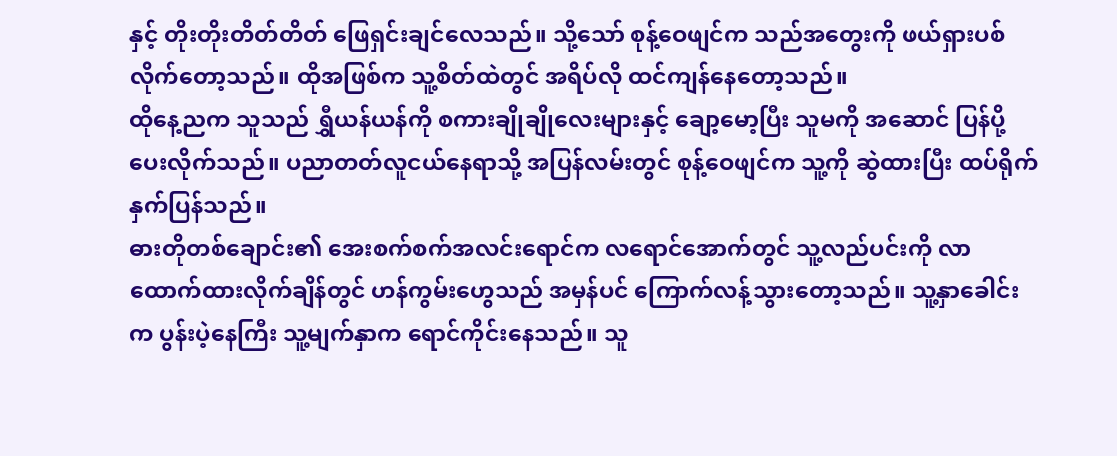နှင့် တိုးတိုးတိတ်တိတ် ဖြေရှင်းချင်လေသည်။ သို့သော် စုန့်ဝေဖျင်က သည်အတွေးကို ဖယ်ရှားပစ်လိုက်တော့သည်။ ထိုအဖြစ်က သူ့စိတ်ထဲတွင် အရိပ်လို ထင်ကျန်နေတော့သည်။
ထိုနေ့ညက သူသည် ရွှီယန်ယန်ကို စကားချိုချိုလေးများနှင့် ချော့မော့ပြီး သူမကို အဆောင် ပြန်ပို့ပေးလိုက်သည်။ ပညာတတ်လူငယ်နေရာသို့ အပြန်လမ်းတွင် စုန့်ဝေဖျင်က သူ့ကို ဆွဲထားပြီး ထပ်ရိုက်နှက်ပြန်သည်။
ဓားတိုတစ်ချောင်း၏ အေးစက်စက်အလင်းရောင်က လရောင်အောက်တွင် သူ့လည်ပင်းကို လာထောက်ထားလိုက်ချိန်တွင် ဟန်ကွမ်းဟွေသည် အမှန်ပင် ကြောက်လန့်သွားတော့သည်။ သူ့နှာခေါင်းက ပွန်းပဲ့နေကြီး သူ့မျက်နှာက ရောင်ကိုင်းနေသည်။ သူ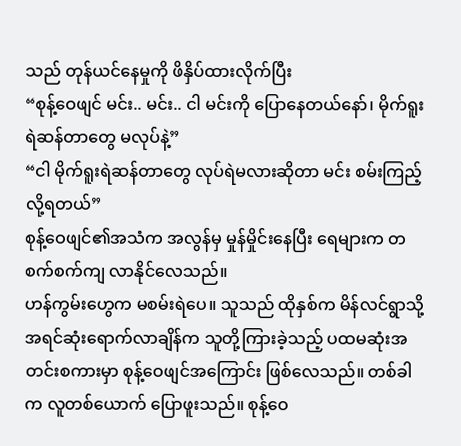သည် တုန်ယင်နေမှုကို ဖိနှိပ်ထားလိုက်ပြီး
“စုန့်ဝေဖျင် မင်း.. မင်း.. ငါ မင်းကို ပြောနေတယ်နော်၊ မိုက်ရူးရဲဆန်တာတွေ မလုပ်နဲ့”
“ငါ မိုက်ရူးရဲဆန်တာတွေ လုပ်ရဲမလားဆိုတာ မင်း စမ်းကြည့်လို့ရတယ်”
စုန့်ဝေဖျင်၏အသံက အလွန်မှ မှုန်မှိုင်းနေပြီး ရေများက တစက်စက်ကျ လာနိုင်လေသည်။
ဟန်ကွမ်းဟွေက မစမ်းရဲပေ။ သူသည် ထိုနှစ်က မိန်လင်ရွာသို့ အရင်ဆုံးရောက်လာချိန်က သူတို့ကြားခဲ့သည့် ပထမဆုံးအတင်းစကားမှာ စုန့်ဝေဖျင်အကြောင်း ဖြစ်လေသည်။ တစ်ခါက လူတစ်ယောက် ပြောဖူးသည်။ စုန့်ဝေ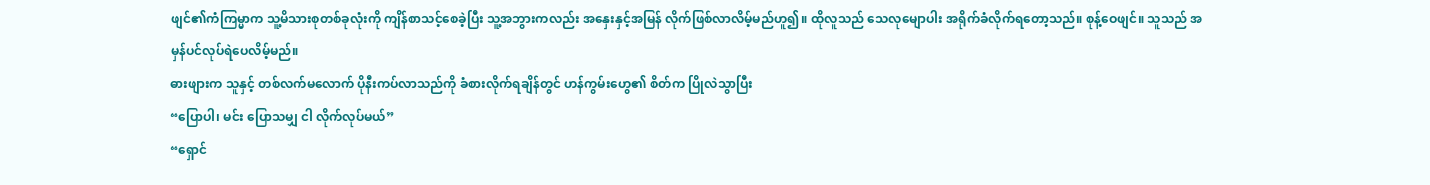ဖျင်၏ကံကြမ္မာက သူ့မိသားစုတစ်ခုလုံးကို ကျိန်စာသင့်စေခဲ့ပြီး သူ့အဘွားကလည်း အနှေးနှင့်အမြန် လိုက်ဖြစ်လာလိမ့်မည်ဟူ၍။ ထိုလူသည် သေလုမျောပါး အရိုက်ခံလိုက်ရတော့သည်။ စုန့်ဝေဖျင်။ သူသည် အမှန်ပင်လုပ်ရဲပေလိမ့်မည်။
ဓားဖျားက သူနှင့် တစ်လက်မလောက် ပိုနီးကပ်လာသည်ကို ခံစားလိုက်ရချိန်တွင် ဟန်ကွမ်းဟွေ၏ စိတ်က ပြိုလဲသွာပြီး
“ပြောပါ၊ မင်း ပြောသမျှ ငါ လိုက်လုပ်မယ်”
“ရှောင်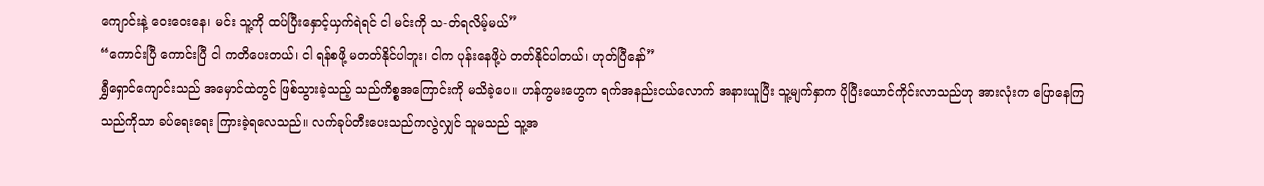ကျောင်းနဲ့ ဝေးဝေးနေ၊ မင်း သူ့ကို ထပ်ပြီးနှောင့်ယှက်ရဲရင် ငါ မင်းကို သ-တ်ရလိမ့်မယ်”
“ကောင်းပြီ ကောင်းပြီ ငါ ကတိပေးတယ်၊ ငါ ရန်စဖို့ မတတ်နိုင်ပါဘူး၊ ငါက ပုန်းနေဖို့ပဲ တတ်နိုင်ပါတယ်၊ ဟုတ်ပြီနော်”
ရွှီရှောင်ကျောင်းသည် အမှောင်ထဲတွင် ဖြစ်သွားခဲ့သည့် သည်ကိစ္စအကြောင်းကို မသိခဲ့ပေ။ ဟန်ကွမးဟွေက ရက်အနည်းငယ်လောက် အနားယူပြီး သူ့မျက်နှာက ပိုပြီးယောင်ကိုင်းလာသည်ဟု အားလုံးက ပြောနေကြသည်ကိုသာ ခပ်ရေးရေး ကြားခဲ့ရလေသည်။ လက်ခုပ်တီးပေးသည်ကလွဲလျှင် သူမသည် သူ့အ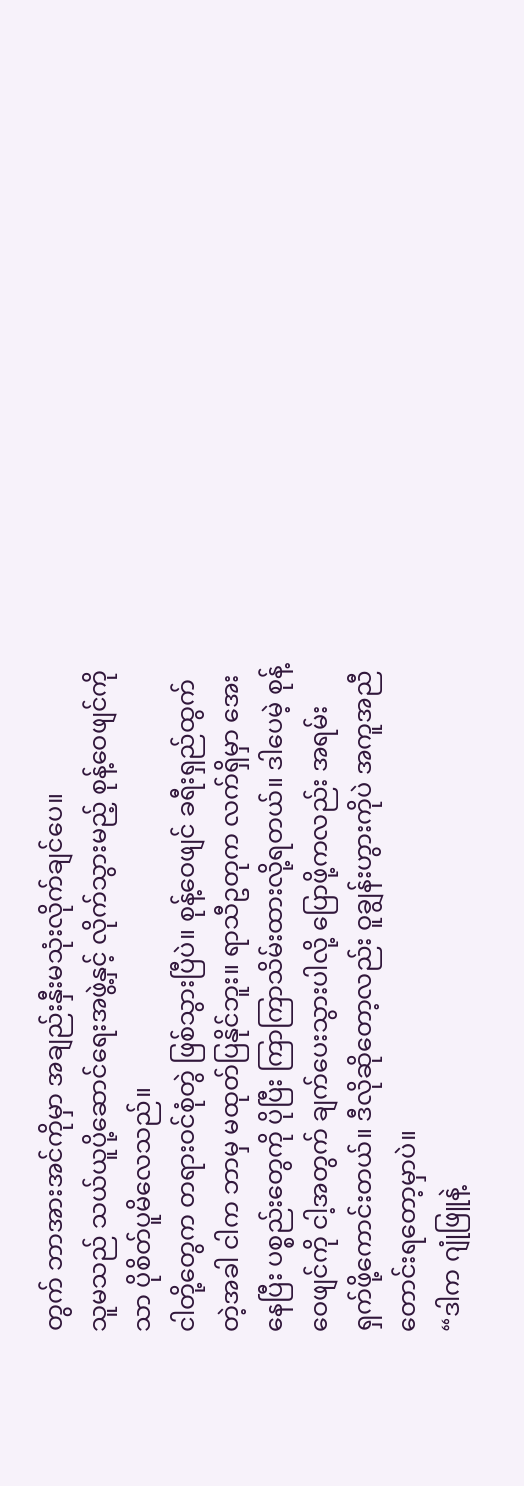တွက် ဘာအားအင်ကိုမှာ အချည်းနှီးမသုံးလိုက်ချင်ပေ။
သူမသည် သယ်ယူပို့ဆောင်ရေးအဖွဲ့နှင့် လိုက်သွားမည့် စုန့်ဝေဖျင်ကိုသာ ပိုစိတ်ပူမိလေသည်။
ငါတို့တွေက တရားဝင်စုံတွဲ ဖြစ်သွားပြီပဲ။ စုန့်ဝေဖျင် ခရီးရှည်ထွက်တဲ့အခါ ငါက ဘာမှ မထုတ်ပြနိုင်ဘူး။ ရာသီဥတုက လက်ရှိမှာ အေးနေပြီး ပစ္စည်းတွေကို ပိုပြီး ကြာကြာသိမ်းထားလို့ရတယ်။ ဒါပေမဲ့ စုန့်ဝေဖျင်ကို ငါ့အတွက် ချက်ပေးသွားပါလို့ ပြောဖို့ကလည်း အရမ်းရှက်ဖို့ကောင်းတယ်။ ဒီလိုဆိုတော့လည်း ဝူချွန်းဟွားကိုပဲ အကူအညီတောင်းရတော့မှာပဲ။
“ဒါက ဂျုံဖြူနဲ့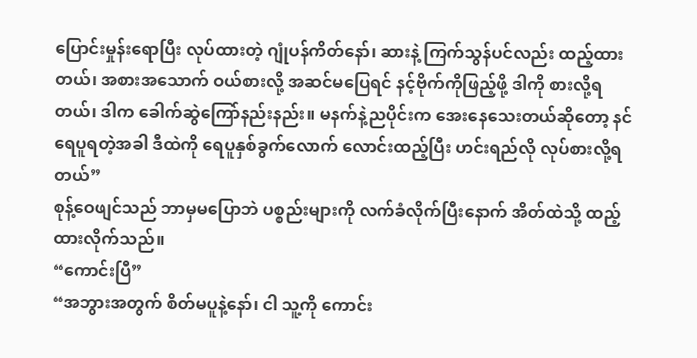ပြောင်းမှုန်းရောပြီး လုပ်ထားတဲ့ ဂျုံပန်ကိတ်နော်၊ ဆားနဲ့ ကြက်သွန်ပင်လည်း ထည့်ထားတယ်၊ အစားအသောက် ဝယ်စားလို့ အဆင်မပြေရင် နင့်ဗိုက်ကိုဖြည့်ဖို့ ဒါကို စားလို့ရတယ်၊ ဒါက ခေါက်ဆွဲကြော်နည်းနည်း။ မနက်နဲ့ညပိုင်းက အေးနေသေးတယ်ဆိုတော့ နင် ရေပူရတဲ့အခါ ဒီထဲကို ရေပူနှစ်ခွက်လောက် လောင်းထည့်ပြီး ဟင်းရည်လို လုပ်စားလို့ရတယ်”
စုန့်ဝေဖျင်သည် ဘာမှမပြောဘဲ ပစ္စည်းများကို လက်ခံလိုက်ပြီးနောက် အိတ်ထဲသို့ ထည့်ထားလိုက်သည်။
“ကောင်းပြီ”
“အဘွားအတွက် စိတ်မပူနဲ့နော်၊ ငါ သူ့ကို ကောင်း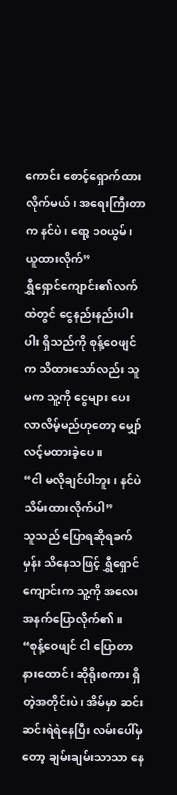ကောင်း စောင့်ရှောက်ထားလိုက်မယ်၊ အရေးကြီးတာက နင်ပဲ၊ ရော့ ၁၀ယွမ်၊ ယူထားလိုက်”
ရွှီရှောင်ကျောင်း၏လက်ထဲတွင် ငွေနည်းနည်းပါးပါး ရှိသည်ကို စုန့်ဝေဖျင်က သိထားသော်လည်း သူမက သူ့ကို ငွေများ ပေးလာလိမ့်မည်ဟုတော့ မျှော်လင့်မထားခဲ့ပေ။
“ငါ မလိုချင်ပါဘူး၊ နင်ပဲ သိမ်းထားလိုက်ပါ”
သူသည် ပြောရဆိုရခက်မှန်း သိနေသဖြင့် ရွှီရှောင်ကျောင်းက သူ့ကို အလေးအနက်ပြောလိုက်၏။
“စုန့်ဝေဖျင် ငါ ပြောတာ နားထောင်၊ ဆိုရိုးစကား ရှိတဲ့အတိုင်းပဲ၊ အိမ်မှာ ဆင်းဆင်းရဲရဲနေပြီး လမ်းပေါ်မှတော့ ချမ်းချမ်းသာသာ နေ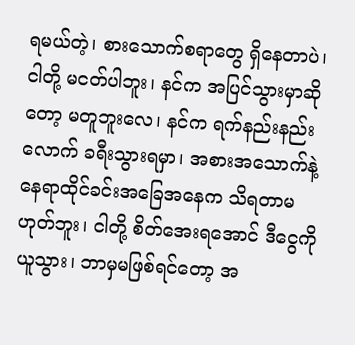ရမယ်တဲ့၊ စားသောက်စရာတွေ ရှိနေတာပဲ၊ ငါတို့ မငတ်ပါဘူး၊ နင်က အပြင်သွားမှာဆိုတော့ မတူဘူးလေ၊ နင်က ရက်နည်းနည်းလောက် ခရီးသွားရမှာ၊ အစားအသောက်နဲ့ နေရာထိုင်ခင်းအခြေအနေက သိရတာမဟုတ်ဘူး၊ ငါတို့ စိတ်အေးရအောင် ဒီငွေကို ယူသွား၊ ဘာမှမဖြစ်ရင်တော့ အ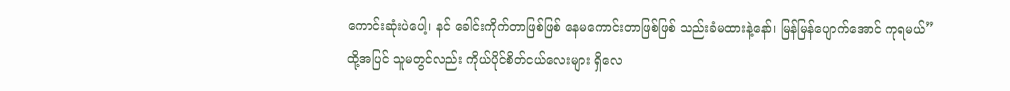ကောင်းဆုံးပဲပေါ့၊ နင် ခေါင်းကိုက်တာဖြစ်ဖြစ် နေမကောင်းတာဖြစ်ဖြစ် သည်းခံမထားနဲ့နော်၊ မြန်မြန်ပျောက်အောင် ကုရမယ်”
ထို့အပြင် သူမတွင်လည်း ကိုယ်ပိုင်စိတ်ငယ်လေးများ ရှိလေ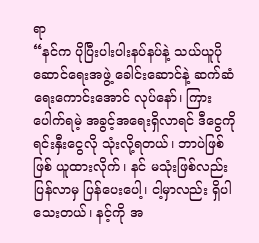ရာ
“နင်က ပိုပြီးပါးပါးနပ်နပ်နဲ့ သယ်ယူပိုဆောင်ရေးအဖွဲ့ ခေါင်းဆောင်နဲ့ ဆက်ဆံရေးကောင်းအောင် လုပ်နော်၊ ကြားပေါက်ရမဲ့ အခွင့်အရေးရှိလာရင် ဒီငွေကို ရင်းနှီးငွေလို သုံးလို့ရတယ်၊ ဘာပဲဖြစ်ဖြစ် ယူထားလိုက်၊ နင် မသုံးဖြစ်လည်း ပြန်လာမှ ပြန်ပေးပေါ့၊ ငါ့မှာလည်း ရှိပါသေးတယ်၊ နင့်ကို အ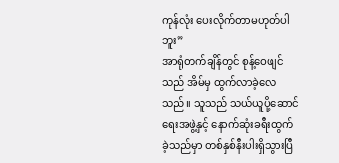ကုန်လုံး ပေးလိုက်တာမဟုတ်ပါဘူး”
အာရုံတက်ချိန်တွင် စုန့်ဝေဖျင်သည် အိမ်မှ ထွက်လာခဲ့လေသည်။ သူသည် သယ်ယူပို့ဆောင်ရေးအဖွဲ့နှင့် နောက်ဆုံးခရီးထွက်ခဲ့သည်မှာ တစ်နှစ်နီးပါးရှိသွားပြီ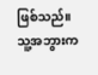ဖြစ်သည်။ သူ့အဘွားက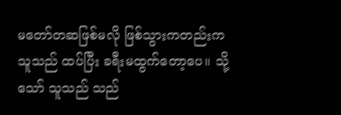မတော်တဆဖြစ်မလို ဖြစ်သွားကတည်းက သူသည် ထပ်ပြီး ခရီးမထွက်တော့ပေ။ သို့သော် သူသည် သည်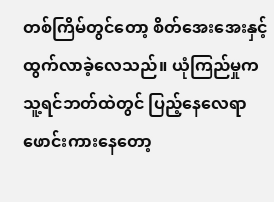တစ်ကြိမ်တွင်တော့ စိတ်အေးအေးနှင့် ထွက်လာခဲ့လေသည်။ ယုံကြည်မှုက သူ့ရင်ဘတ်ထဲတွင် ပြည့်နေလေရာ ဖောင်းကားနေတော့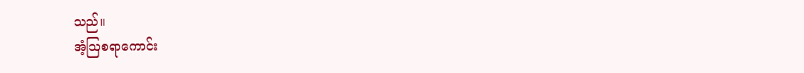သည်။
အံ့ဩစရာကောင်း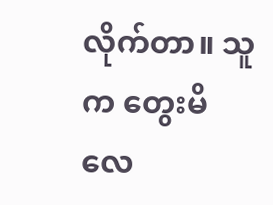လိုက်တာ။ သူက တွေးမိလေ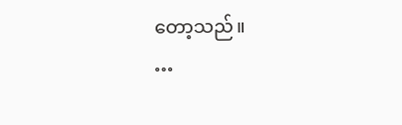တော့သည်။
…